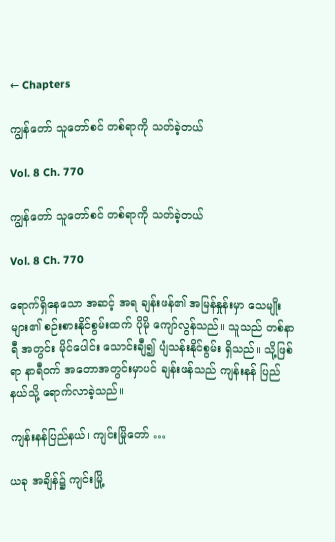← Chapters

ကျွန်တော် သူတော်စင် တစ်ရာကို သတ်ခဲ့တယ်

Vol. 8 Ch. 770

ကျွန်တော် သူတော်စင် တစ်ရာကို သတ်ခဲ့တယ်

Vol. 8 Ch. 770

ရောက်ရှိနေသော အဆင့် အရ ချန်းဖန်၏ အမြန်နှုန်းမှာ သေမျိုးများ၏ စဉ်းစားနိုင်စွမ်းထက် ပိုမို ကျော်လွန်သည်။ သူသည် တစ်နာရီ အတွင်း မိုင်ပေါင်း သောင်းချီ၍ ပျံသန်းနိုင်စွမ်း ရှိသည်။ သို့ဖြစ်ရာ နာရီဝက် အတောအတွင်းမှာပင် ချန်းဖန်သည် ကျန်းနန် ပြည်နယ်သို့ ရောက်လာခဲ့သည်။

ကျန်းနန်ပြည်နယ်၊ ကျင်းမြိုတော် …

ယခု အချိန်၌ ကျင်းမြို့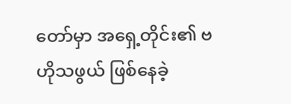တော်မှာ အရှေ့တိုင်း၏ ဗဟိုသဖွယ် ဖြစ်နေခဲ့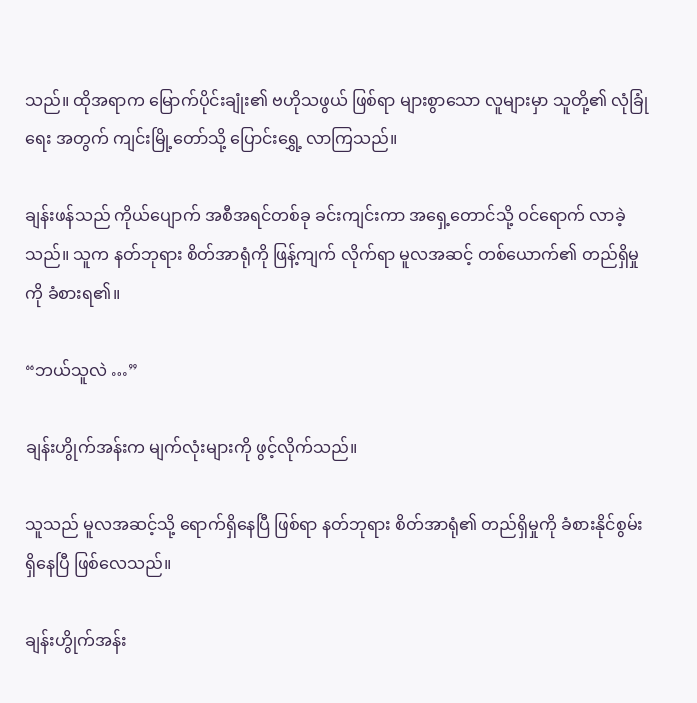သည်။ ထိုအရာက မြောက်ပိုင်းချုံး၏ ဗဟိုသဖွယ် ဖြစ်ရာ များစွာသော လူများမှာ သူတို့၏ လုံခြုံရေး အတွက် ကျင်းမြို့တော်သို့ ပြောင်းရွှေ့ လာကြသည်။

ချန်းဖန်သည် ကိုယ်ပျောက် အစီအရင်တစ်ခု ခင်းကျင်းကာ အရှေ့တောင်သို့ ဝင်ရောက် လာခဲ့သည်။ သူက နတ်ဘုရား စိတ်အာရုံကို ဖြန့်ကျက် လိုက်ရာ မူလအဆင့် တစ်ယောက်၏ တည်ရှိမှုကို ခံစားရ၏။

“ဘယ်သူလဲ …”

ချန်းဟွိုက်အန်းက မျက်လုံးများကို ဖွင့်လိုက်သည်။

သူသည် မူလအဆင့်သို့ ရောက်ရှိနေပြီ ဖြစ်ရာ နတ်ဘုရား စိတ်အာရုံ၏ တည်ရှိမှုကို ခံစားနိုင်စွမ်း ရှိနေပြီ ဖြစ်လေသည်။

ချန်းဟွိုက်အန်း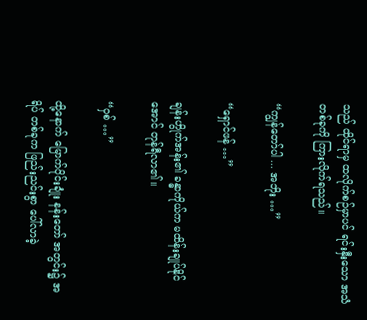သည် ထိုင်ရာမှ ထလိုက်စဉ်မှာပင် ရင်းနှီးသော အသံတစ်ခုကို ကြားလိုက်ရသည်။

“ကျွန်တော်ပါ ... အဘိုး …”

“ရှောင်ဖန် …”

ချန်းဟွိုက်အန်း၏ ခန္ဓာကိုယ်က မထိန်းချုပ်နိုင်အောင် တုန်ရီလာ၏။

“ဝှစ် …”

ထို့နောက် မြောက်ပိုင်းချုံး နန်းတော် အတွင်း၌ အရိပ် တစ်ခုက ဖြည်းညင်းစွာ ပေါ်လာခဲ့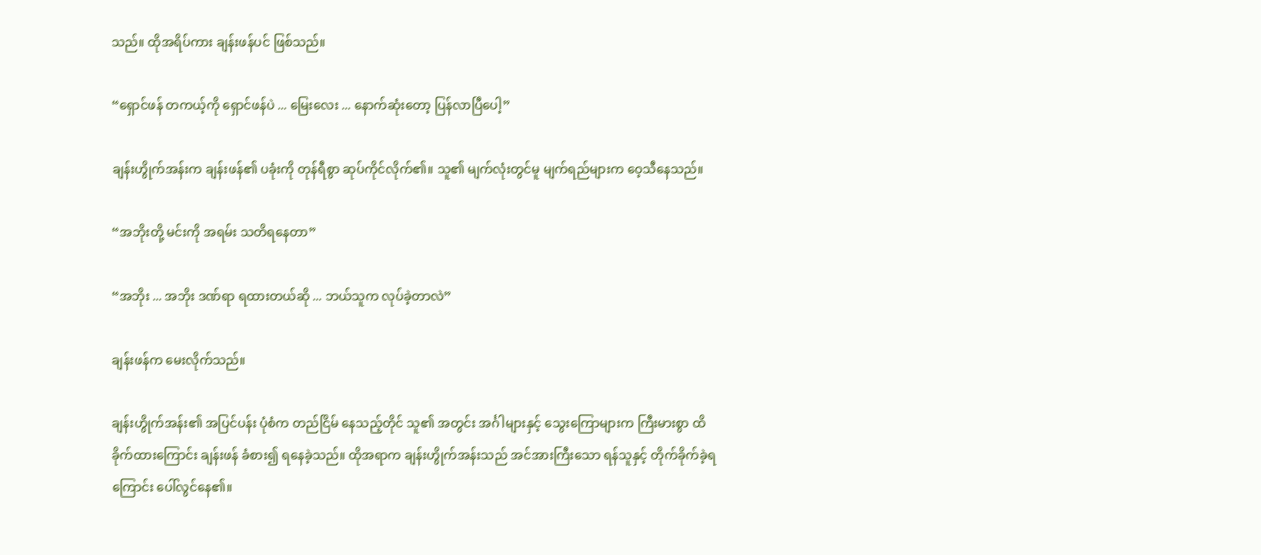သည်။ ထိုအရိပ်ကား ချန်းဖန်ပင် ဖြစ်သည်။

“ရှောင်ဖန် တကယ့်ကို ရှောင်ဖန်ပဲ ... မြေးလေး ... နောက်ဆုံးတော့ ပြန်လာပြီပေါ့”

ချန်းဟွိုက်အန်းက ချန်းဖန်၏ ပခုံးကို တုန်ရီစွာ ဆုပ်ကိုင်လိုက်၏။ သူ၏ မျက်လုံးတွင်မူ မျက်ရည်များက ဝေ့သီနေသည်။

“အဘိုးတို့ မင်းကို အရမ်း သတိရနေတာ”

“အဘိုး ... အဘိုး ဒဏ်ရာ ရထားတယ်ဆို ... ဘယ်သူက လုပ်ခဲ့တာလဲ”

ချန်းဖန်က မေးလိုက်သည်။

ချန်းဟွိုက်အန်း၏ အပြင်ပန်း ပုံစံက တည်ငြိမ် နေသည့်တိုင် သူ၏ အတွင်း အင်္ဂါများနှင့် သွေးကြောများက ကြီးမားစွာ ထိခိုက်ထားကြောင်း ချန်းဖန် ခံစား၍ ရနေခဲ့သည်။ ထိုအရာက ချန်းဟွိုက်အန်းသည် အင်အားကြီးသော ရန်သူနှင့် တိုက်ခိုက်ခဲ့ရကြောင်း ပေါ်လွင်နေ၏။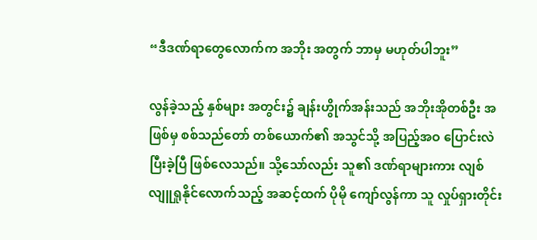“ဒီဒဏ်ရာတွေလောက်က အဘိုး အတွက် ဘာမှ မဟုတ်ပါဘူး”

လွန်ခဲ့သည့် နှစ်များ အတွင်း၌ ချန်းဟွိုက်အန်းသည် အဘိုးအိုတစ်ဦး အဖြစ်မှ စစ်သည်တော် တစ်ယောက်၏ အသွင်သို့ အပြည့်အဝ ပြောင်းလဲပြီးခဲ့ပြီ ဖြစ်လေသည်။ သို့သော်လည်း သူ၏ ဒဏ်ရာများကား လျစ်လျူရှုနိုင်လောက်သည့် အဆင့်ထက် ပိုမို ကျော်လွန်ကာ သူ လှုပ်ရှားတိုင်း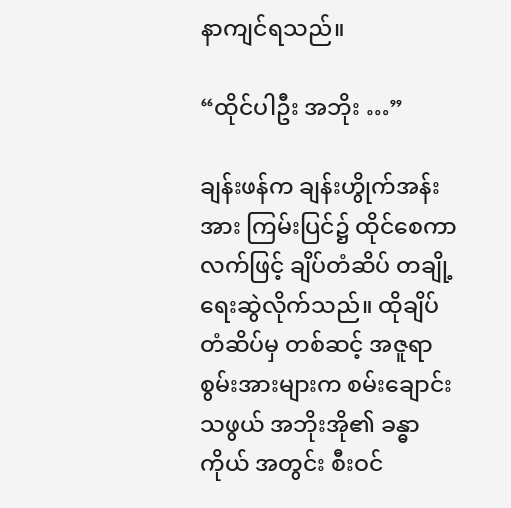နာကျင်ရသည်။

“ထိုင်ပါဦး အဘိုး …”

ချန်းဖန်က ချန်းဟွိုက်အန်းအား ကြမ်းပြင်၌ ထိုင်စေကာ လက်ဖြင့် ချိပ်တံဆိပ် တချို့ ရေးဆွဲလိုက်သည်။ ထိုချိပ်တံဆိပ်မှ တစ်ဆင့် အဇူရာ စွမ်းအားများက စမ်းချောင်းသဖွယ် အဘိုးအို၏ ခန္ဓာကိုယ် အတွင်း စီးဝင်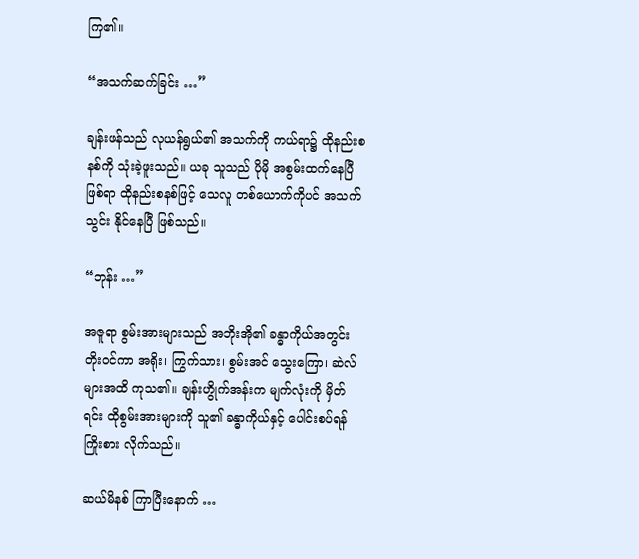ကြ၏။

“အသက်ဆက်ခြင်း …”

ချန်းဖန်သည် လုယန်ရွယ်၏ အသက်ကို ကယ်ရာ၌ ထိုနည်းစနစ်ကို သုံးခဲ့ဖူးသည်။ ယခု သူသည် ပိုမို အစွမ်းထက်နေပြီ ဖြစ်ရာ ထိုနည်းစနစ်ဖြင့် သေလူ တစ်ယောက်ကိုပင် အသက်သွင်း နိုင်နေပြီ ဖြစ်သည်။

“ဘုန်း …”

အဇူရာ စွမ်းအားများသည် အဘိုးအို၏ ခန္ဓာကိုယ်အတွင်း တိုးဝင်ကာ အရိုး၊ ကြွက်သား၊ စွမ်းအင် သွေးကြော၊ ဆဲလ်များအထိ ကုသ၏။ ချန်းဟွိုက်အန်းက မျက်လုံးကို မှိတ်ရင်း ထိုစွမ်းအားများကို သူ၏ ခန္ဓာကိုယ်နှင့် ပေါင်းစပ်ရန် ကြိုးစား လိုက်သည်။

ဆယ်မိနစ် ကြာပြီးနောက် …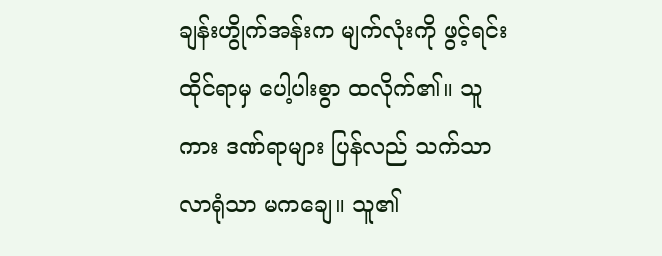ချန်းဟွိုက်အန်းက မျက်လုံးကို ဖွင့်ရင်း ထိုင်ရာမှ ပေါ့ပါးစွာ ထလိုက်၏။ သူကား ဒဏ်ရာများ ပြန်လည် သက်သာလာရုံသာ မကချေ။ သူ၏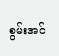စွမ်းအင်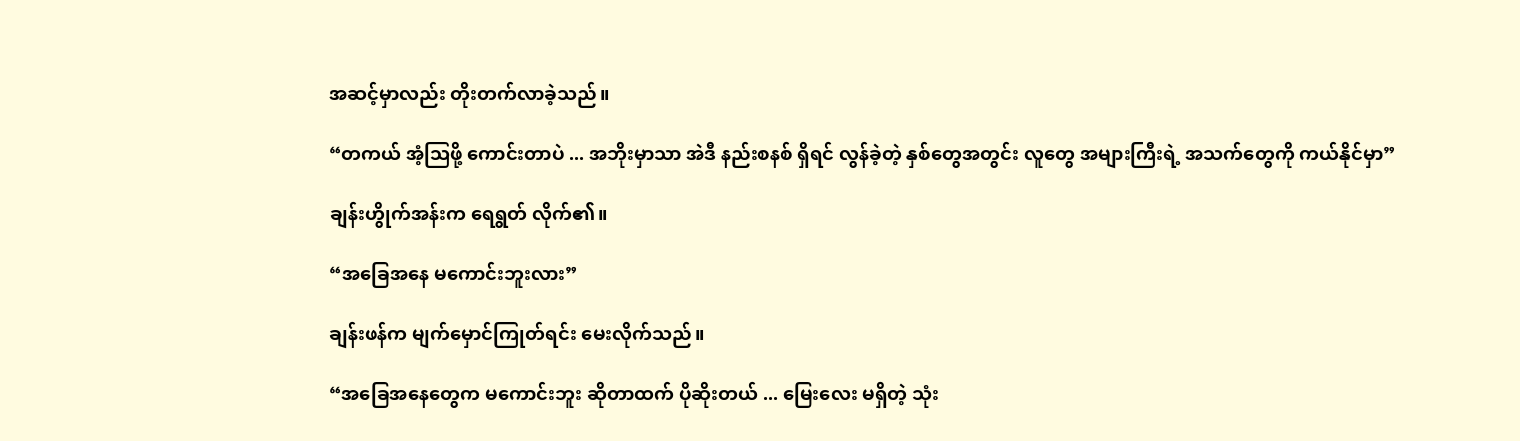အဆင့်မှာလည်း တိုးတက်လာခဲ့သည်။

“တကယ် အံ့ဩဖို့ ကောင်းတာပဲ ... အဘိုးမှာသာ အဲဒီ နည်းစနစ် ရှိရင် လွန်ခဲ့တဲ့ နှစ်တွေအတွင်း လူတွေ အများကြီးရဲ့ အသက်တွေကို ကယ်နိုင်မှာ”

ချန်းဟွိုက်အန်းက ရေရွတ် လိုက်၏။

“အခြေအနေ မကောင်းဘူးလား”

ချန်းဖန်က မျက်မှောင်ကြုတ်ရင်း မေးလိုက်သည်။

“အခြေအနေတွေက မကောင်းဘူး ဆိုတာထက် ပိုဆိုးတယ် ... မြေးလေး မရှိတဲ့ သုံး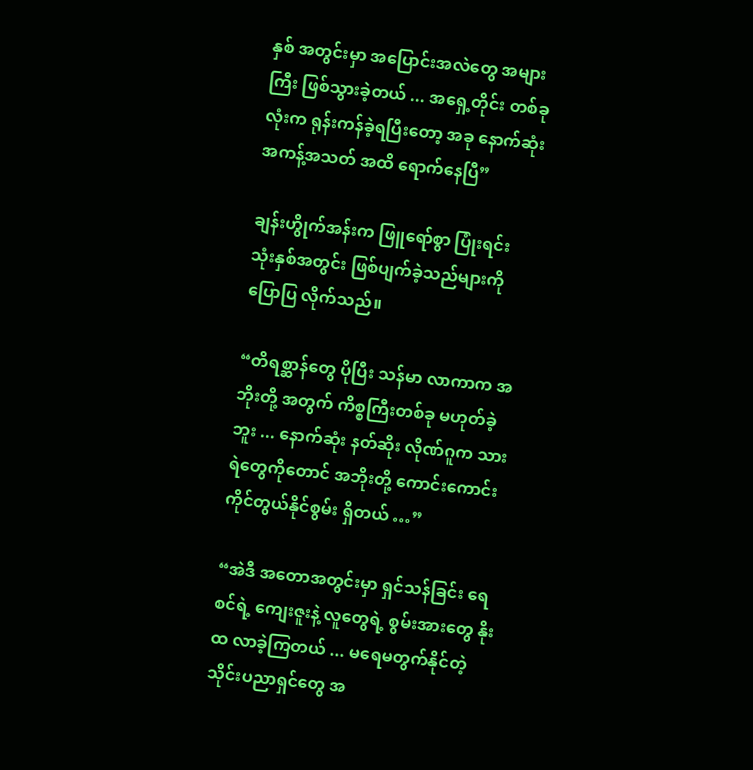နှစ် အတွင်းမှာ အပြောင်းအလဲတွေ အများကြီး ဖြစ်သွားခဲ့တယ် ... အရှေ့တိုင်း တစ်ခုလုံးက ရုန်းကန်ခဲ့ရပြီးတော့ အခု နောက်ဆုံး အကန့်အသတ် အထိ ရောက်နေပြီ”

ချန်းဟွိုက်အန်းက ဖြူရော်စွာ ပြုံးရင်း သုံးနှစ်အတွင်း ဖြစ်ပျက်ခဲ့သည်များကို ပြောပြ လိုက်သည်။

“တိရစ္ဆာန်တွေ ပိုပြီး သန်မာ လာကာက အဘိုးတို့ အတွက် ကိစ္စကြီးတစ်ခု မဟုတ်ခဲ့ဘူး ... နောက်ဆုံး နတ်ဆိုး လိုဏ်ဂူက သားရဲတွေကိုတောင် အဘိုးတို့ ကောင်းကောင်း ကိုင်တွယ်နိုင်စွမ်း ရှိတယ် …”

“အဲဒီ အတောအတွင်းမှာ ရှင်သန်ခြင်း ရေစင်ရဲ့ ကျေးဇူးနဲ့ လူတွေရဲ့ စွမ်းအားတွေ နိုးထ လာခဲ့ကြတယ် ... မရေမတွက်နိုင်တဲ့ သိုင်းပညာရှင်တွေ အ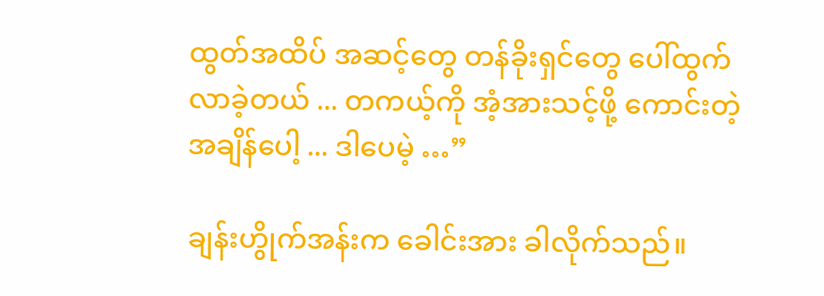ထွတ်အထိပ် အဆင့်တွေ တန်ခိုးရှင်တွေ ပေါ်ထွက် လာခဲ့တယ် ... တကယ့်ကို အံ့အားသင့်ဖို့ ကောင်းတဲ့ အချိန်ပေါ့ ... ဒါပေမဲ့ …”

ချန်းဟွိုက်အန်းက ခေါင်းအား ခါလိုက်သည်။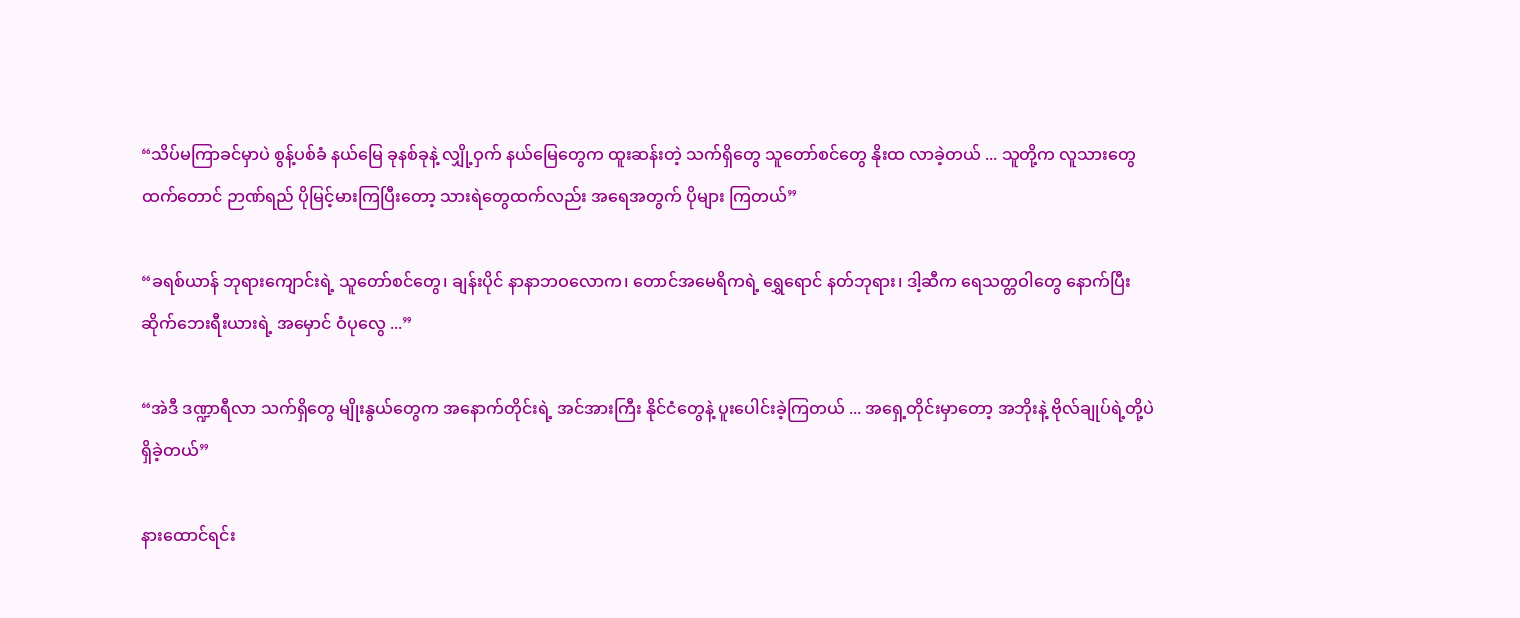“သိပ်မကြာခင်မှာပဲ စွန့်ပစ်ခံ နယ်မြေ ခုနစ်ခုနဲ့ လျှို့ဝှက် နယ်မြေတွေက ထူးဆန်းတဲ့ သက်ရှိတွေ သူတော်စင်တွေ နိုးထ လာခဲ့တယ် ... သူတို့က လူသားတွေ ထက်တောင် ဉာဏ်ရည် ပိုမြင့်မားကြပြီးတော့ သားရဲတွေထက်လည်း အရေအတွက် ပိုများ ကြတယ်”

“ခရစ်ယာန် ဘုရားကျောင်းရဲ့ သူတော်စင်တွေ၊ ချန်းပိုင် နာနာဘဝလောက၊ တောင်အမေရိကရဲ့ ရွှေရောင် နတ်ဘုရား၊ ဒါ့ဆီက ရေသတ္တဝါတွေ နောက်ပြီး ဆိုက်ဘေးရီးယားရဲ့ အမှောင် ဝံပုလွေ ...”

“အဲဒီ ဒဏ္ဍာရီလာ သက်ရှိတွေ မျိုးနွယ်တွေက အနောက်တိုင်းရဲ့ အင်အားကြီး နိုင်ငံတွေနဲ့ ပူးပေါင်းခဲ့ကြတယ် ... အရှေ့တိုင်းမှာတော့ အဘိုးနဲ့ ဗိုလ်ချုပ်ရဲ့တို့ပဲ ရှိခဲ့တယ်”

နားထောင်ရင်း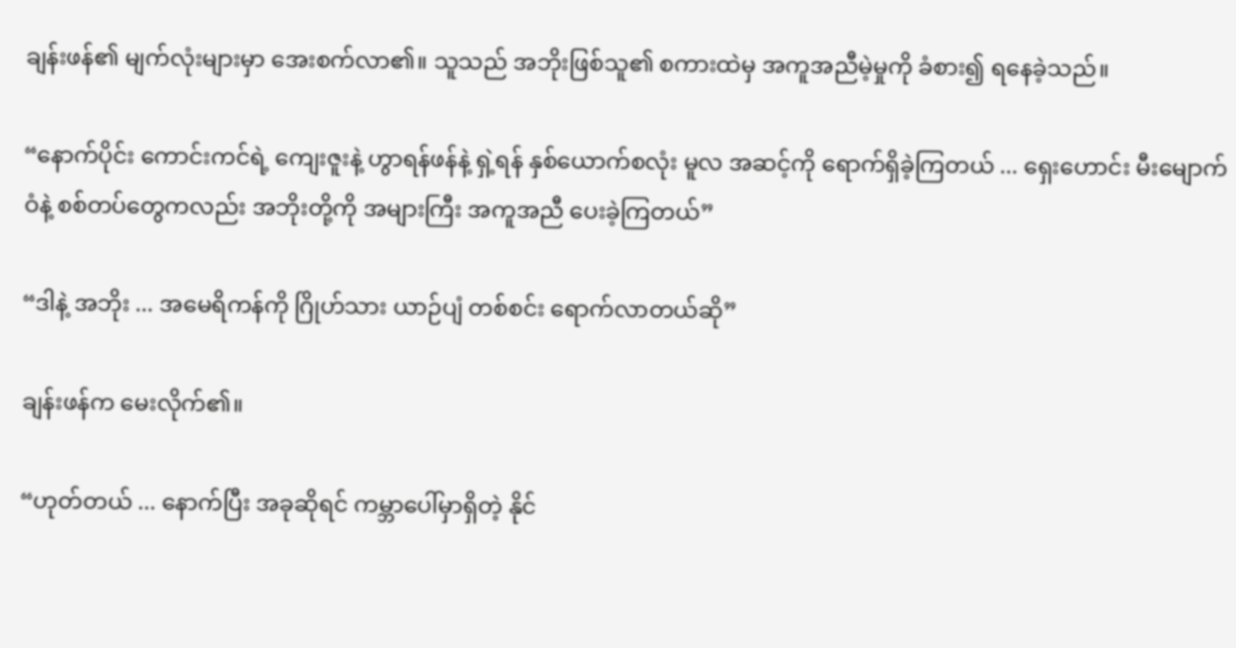ချန်းဖန်၏ မျက်လုံးများမှာ အေးစက်လာ၏။ သူသည် အဘိုးဖြစ်သူ၏ စကားထဲမှ အကူအညီမဲ့မှုကို ခံစား၍ ရနေခဲ့သည်။

“နောက်ပိုင်း ကောင်းကင်ရဲ့ ကျေးဇူးနဲ့ ဟွာရန်ဖန်နဲ့ ရှဲ့ရန် နှစ်ယောက်စလုံး မူလ အဆင့်ကို ရောက်ရှိခဲ့ကြတယ် ... ရှေးဟောင်း မီးမျောက်ဝံနဲ့ စစ်တပ်တွေကလည်း အဘိုးတို့ကို အများကြီး အကူအညီ ပေးခဲ့ကြတယ်”

“ဒါနဲ့ အဘိုး ... အမေရိကန်ကို ဂြိုဟ်သား ယာဉ်ပျံ တစ်စင်း ရောက်လာတယ်ဆို”

ချန်းဖန်က မေးလိုက်၏။

“ဟုတ်တယ် ... နောက်ပြီး အခုဆိုရင် ကမ္ဘာပေါ်မှာရှိတဲ့ နိုင်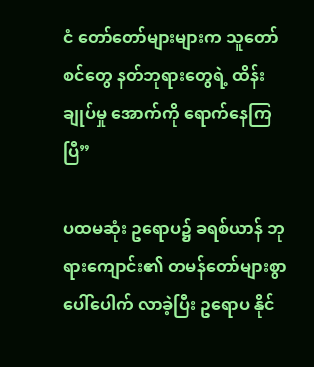ငံ တော်တော်များများက သူတော်စင်တွေ နတ်ဘုရားတွေရဲ့ ထိန်းချုပ်မှု အောက်ကို ရောက်နေကြပြီ”

ပထမဆုံး ဥရောပ၌ ခရစ်ယာန် ဘုရားကျောင်း၏ တမန်တော်များစွာ ပေါ်ပေါက် လာခဲ့ပြီး ဥရောပ နိုင်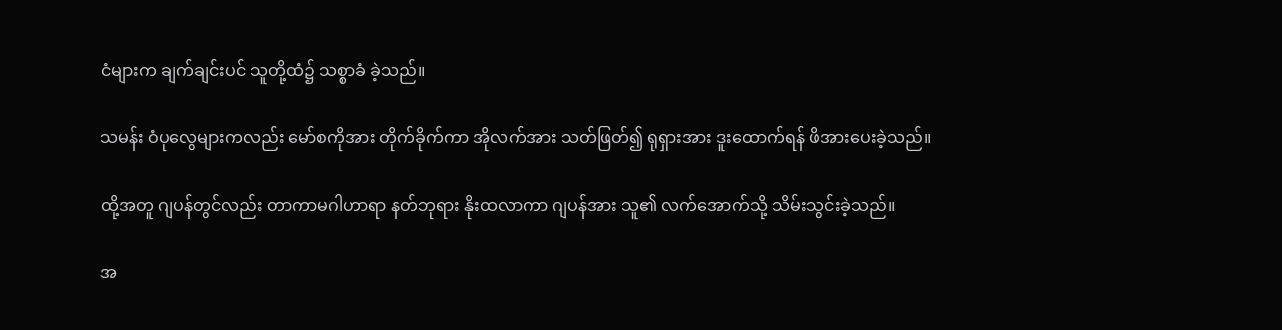ငံများက ချက်ချင်းပင် သူတို့ထံ၌ သစ္စာခံ ခဲ့သည်။

သမန်း ဝံပုလွေများကလည်း မော်စကိုအား တိုက်ခိုက်ကာ အိုလက်အား သတ်ဖြတ်၍ ရုရှားအား ဒူးထောက်ရန် ဖိအားပေးခဲ့သည်။

ထို့အတူ ဂျပန်တွင်လည်း တာကာမဂါဟာရာ နတ်ဘုရား နိုးထလာကာ ဂျပန်အား သူ၏ လက်အောက်သို့ သိမ်းသွင်းခဲ့သည်။

အ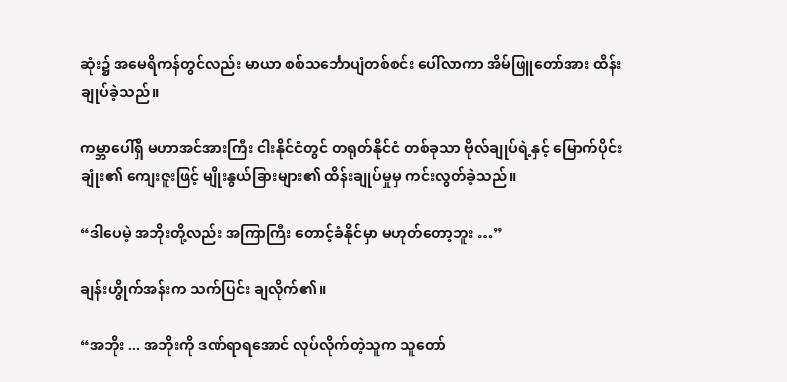ဆုံး၌ အမေရိကန်တွင်လည်း မာယာ စစ်သင်္ဘောပျံတစ်စင်း ပေါ်လာကာ အိမ်ဖြူတော်အား ထိန်းချုပ်ခဲ့သည်။

ကမ္ဘာပေါ်ရှိ မဟာအင်အားကြီး ငါးနိုင်ငံတွင် တရုတ်နိုင်ငံ တစ်ခုသာ ဗိုလ်ချုပ်ရဲ့နှင့် မြောက်ပိုင်းချုံး၏ ကျေးဇူးဖြင့် မျိုးနွယ်ခြားများ၏ ထိန်းချုပ်မှုမှ ကင်းလွတ်ခဲ့သည်။

“ဒါပေမဲ့ အဘိုးတို့လည်း အကြာကြီး တောင့်ခံနိုင်မှာ မဟုတ်တော့ဘူး …”

ချန်းဟွိုက်အန်းက သက်ပြင်း ချလိုက်၏။

“အဘိုး ... အဘိုးကို ဒဏ်ရာရအောင် လုပ်လိုက်တဲ့သူက သူတော်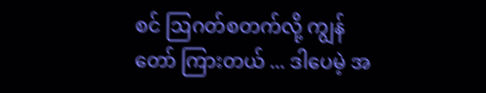စင် ဩဂတ်စတက်လို့ ကျွန်တော် ကြားတယ် ... ဒါပေမဲ့ အ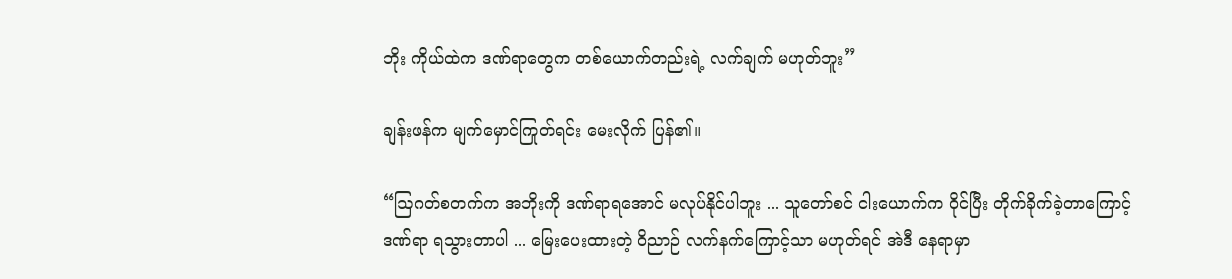ဘိုး ကိုယ်ထဲက ဒဏ်ရာတွေက တစ်ယောက်တည်းရဲ့ လက်ချက် မဟုတ်ဘူး”

ချန်းဖန်က မျက်မှောင်ကြုတ်ရင်း မေးလိုက် ပြန်၏။

“ဩဂတ်စတက်က အဘိုးကို ဒဏ်ရာရအောင် မလုပ်နိုင်ပါဘူး ... သူတော်စင် ငါးယောက်က ဝိုင်ပြီး တိုက်ခိုက်ခဲ့တာကြောင့် ဒဏ်ရာ ရသွားတာပါ ... မြေးပေးထားတဲ့ ဝိညာဉ် လက်နက်ကြောင့်သာ မဟုတ်ရင် အဲဒီ နေရာမှာ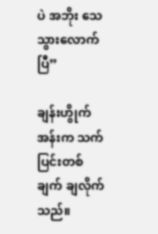ပဲ အဘိုး သေသွားလောက်ပြီ”

ချန်းဟွိုက်အန်းက သက်ပြင်းတစ်ချက် ချလိုက်သည်။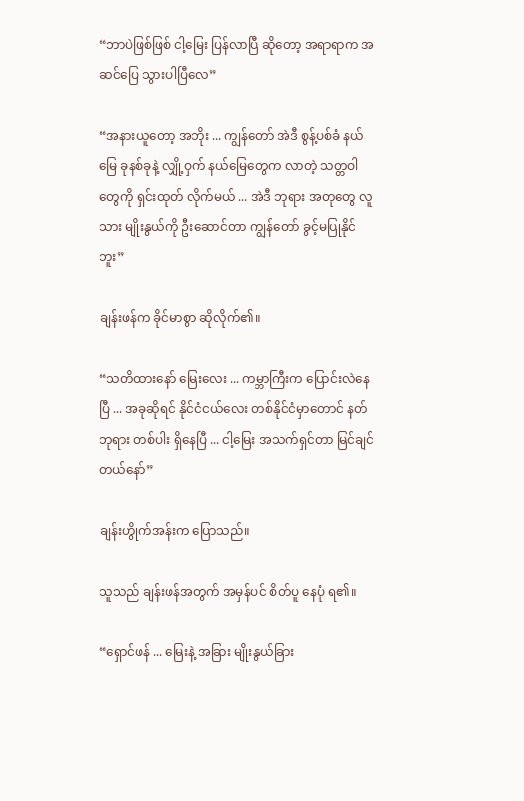“ဘာပဲဖြစ်ဖြစ် ငါ့မြေး ပြန်လာပြီ ဆိုတော့ အရာရာက အဆင်ပြေ သွားပါပြီလေ”

“အနားယူတော့ အဘိုး ... ကျွန်တော် အဲဒီ စွန့်ပစ်ခံ နယ်မြေ ခုနစ်ခုနဲ့ လျှို့ဝှက် နယ်မြေတွေက လာတဲ့ သတ္တဝါတွေကို ရှင်းထုတ် လိုက်မယ် ... အဲဒီ ဘုရား အတုတွေ လူသား မျိုးနွယ်ကို ဦးဆောင်တာ ကျွန်တော် ခွင့်မပြုနိုင်ဘူး”

ချန်းဖန်က ခိုင်မာစွာ ဆိုလိုက်၏။

“သတိထားနော် မြေးလေး ... ကမ္ဘာကြီးက ပြောင်းလဲနေပြီ ... အခုဆိုရင် နိုင်ငံငယ်လေး တစ်နိုင်ငံမှာတောင် နတ်ဘုရား တစ်ပါး ရှိနေပြီ ... ငါ့မြေး အသက်ရှင်တာ မြင်ချင်တယ်နော်”

ချန်းဟွိုက်အန်းက ပြောသည်။

သူသည် ချန်းဖန်အတွက် အမှန်ပင် စိတ်ပူ နေပုံ ရ၏။

“ရှောင်ဖန် ... မြေးနဲ့ အခြား မျိုးနွယ်ခြား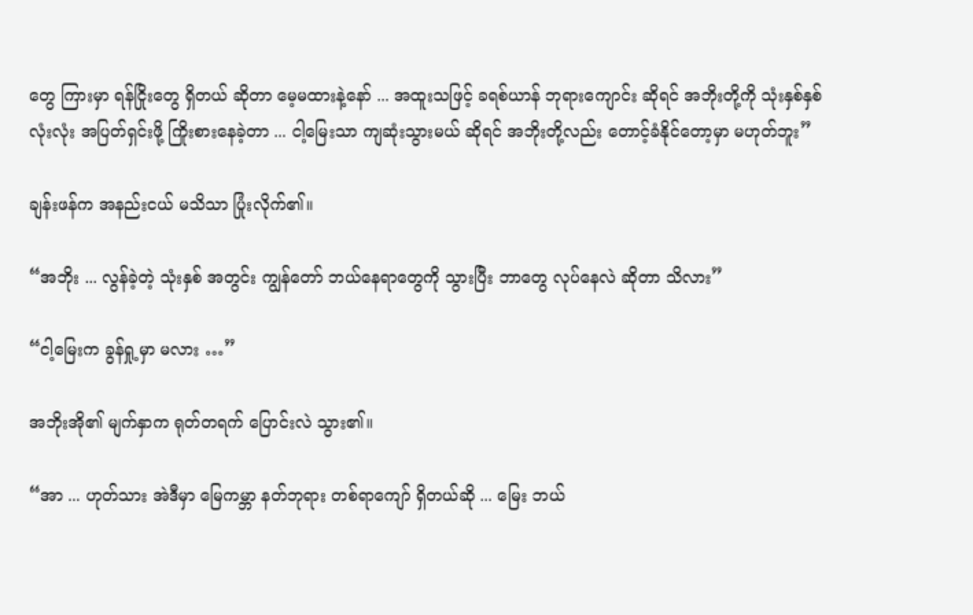တွေ ကြားမှာ ရန်ငြိုးတွေ ရှိတယ် ဆိုတာ မေ့မထားနဲ့နော် ... အထူးသဖြင့် ခရစ်ယာန် ဘုရားကျောင်း ဆိုရင် အဘိုးတို့ကို သုံးနှစ်နှစ် လုံးလုံး အပြတ်ရှင်းဖို့ ကြိုးစားနေခဲ့တာ ... ငါ့မြေးသာ ကျဆုံးသွားမယ် ဆိုရင် အဘိုးတို့လည်း တောင့်ခံနိုင်တော့မှာ မဟုတ်ဘူး”

ချန်းဖန်က အနည်းငယ် မသိသာ ပြုံးလိုက်၏။

“အဘိုး ... လွန်ခဲ့တဲ့ သုံးနှစ် အတွင်း ကျွန်တော် ဘယ်နေရာတွေကို သွားပြီး ဘာတွေ လုပ်နေလဲ ဆိုတာ သိလား”

“ငါ့မြေးက ခွန်ရှု့မှာ မလား …”

အဘိုးအို၏ မျက်နှာက ရုတ်တရက် ပြောင်းလဲ သွား၏။

“အာ ... ဟုတ်သား အဲဒီမှာ မြေကမ္ဘာ နတ်ဘုရား တစ်ရာကျော် ရှိတယ်ဆို ... မြေး ဘယ်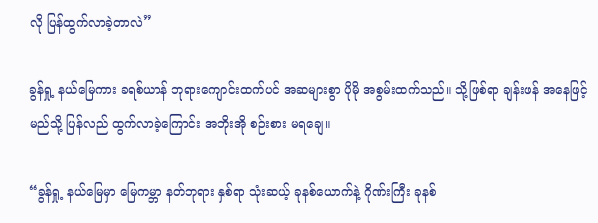လို ပြန်ထွက်လာခဲ့တာလဲ”

ခွန်ရှု့ နယ်မြေကား ခရစ်ယာန် ဘုရားကျောင်းထက်ပင် အဆများစွာ ပိုမို အစွမ်းထက်သည်။ သို့ဖြစ်ရာ ချန်းဖန် အနေဖြင့် မည်သို့ ပြန်လည် ထွက်လာခဲ့ကြောင်း အဘိုးအို စဉ်းစား မရချေ။

“ခွန်ရှု့ နယ်မြေမှာ မြေကမ္ဘာ နတ်ဘုရား နှစ်ရာ သုံးဆယ့် ခုနစ်ယောက်နဲ့ ဂိုဏ်းကြီး ခုနစ်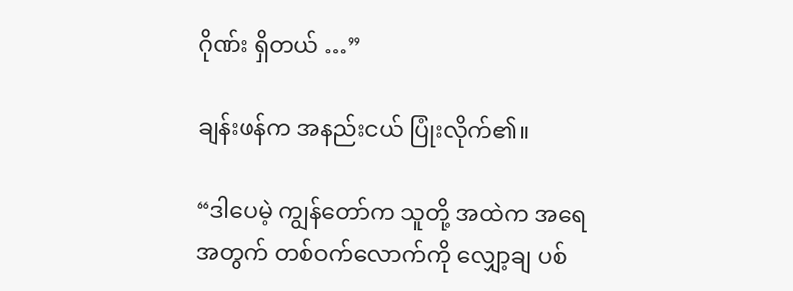ဂိုဏ်း ရှိတယ် …”

ချန်းဖန်က အနည်းငယ် ပြုံးလိုက်၏။

“ဒါပေမဲ့ ကျွန်တော်က သူတို့ အထဲက အရေအတွက် တစ်ဝက်လောက်ကို လျှော့ချ ပစ်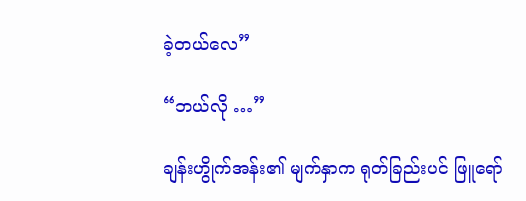ခဲ့တယ်လေ”

“ဘယ်လို …”

ချန်းဟွိုက်အန်း၏ မျက်နှာက ရုတ်ခြည်းပင် ဖြူရော်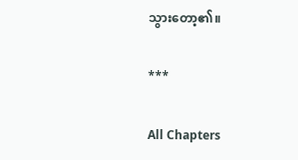သွားတော့၏။

***

All Chapters